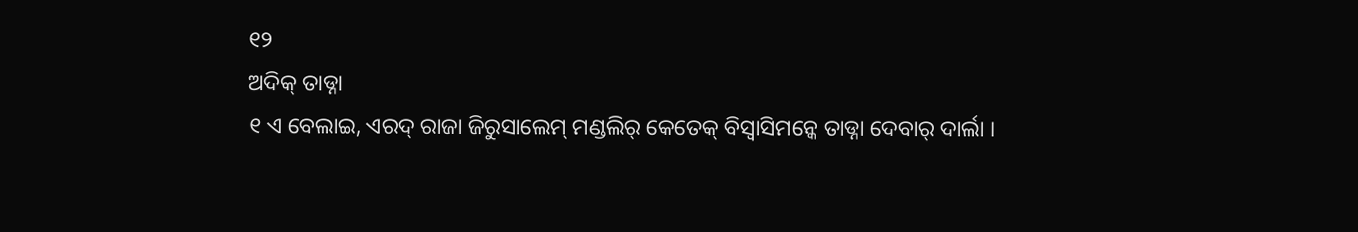୧୨
ଅଦିକ୍ ତାଡ୍ନା
୧ ଏ ବେଲାଇ, ଏରଦ୍ ରାଜା ଜିରୁସାଲେମ୍ ମଣ୍ଡଲିର୍ କେତେକ୍ ବିସ୍ବାସିମନ୍କେ ତାଡ୍ନା ଦେବାର୍ ଦାର୍ଲା ।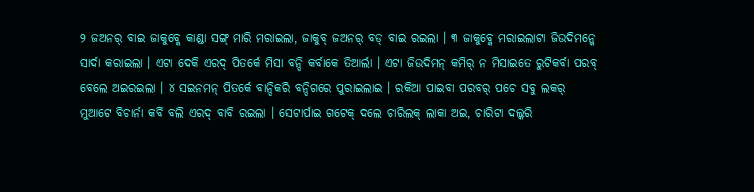୨ ଜଅନର୍ ବାଇ ଜାକୁବ୍କେ କାଣ୍ଡା ସଙ୍ଗ୍ ମାରି ମରାଇଲା, ଜାକୁବ୍ ଜଅନର୍ ବଡ୍ ବାଇ ରଇଲା । ୩ ଜାକୁବ୍କେ ମରାଇଲାଟା ଜିଉଦିମନ୍କେ ସାର୍ଦା କରାଇଲା । ଏଟା ଦେକି ଏରଦ୍ ପିତର୍କେ ମିସା ବନ୍ଦି କର୍ବାକେ ତିଆର୍ଲା । ଏଟା ଜିଉଦିମନ୍ କମିର୍ ନ ମିସାଇତେ ରୁଟିକର୍ବା ପରବ୍ ବେଲେ ଅଇରଇଲା । ୪ ସଇନମନ୍ ପିତର୍କେ ବାନ୍ଦିକରି ବନ୍ଦିଗରେ ପୁରାଇଲାଇ । ରକିଆ ପାଇବା ପରବର୍ ପଚେ ସବୁ ଲକର୍ ମୁଆଟେ ବିଚାର୍ନା କର୍ବି ବଲି ଏରଦ୍ ବାବି ରଇଲା । ସେଟାର୍ପାଇ ଗଟେକ୍ ଦଲେ ଚାରିଲକ୍ ଲାକା ଅଇ, ଚାରିଟା ଦଲ୍କରି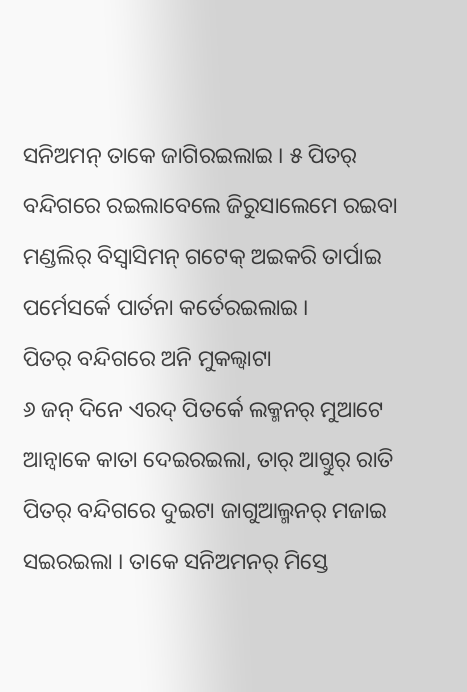ସନିଅମନ୍ ତାକେ ଜାଗିରଇଲାଇ । ୫ ପିତର୍ ବନ୍ଦିଗରେ ରଇଲାବେଲେ ଜିରୁସାଲେମେ ରଇବା ମଣ୍ଡଲିର୍ ବିସ୍ବାସିମନ୍ ଗଟେକ୍ ଅଇକରି ତାର୍ପାଇ ପର୍ମେସର୍କେ ପାର୍ତନା କର୍ତେରଇଲାଇ ।
ପିତର୍ ବନ୍ଦିଗରେ ଅନି ମୁକଲ୍ବାଟା
୬ ଜନ୍ ଦିନେ ଏରଦ୍ ପିତର୍କେ ଲକ୍ମନର୍ ମୁଆଟେ ଆନ୍ବାକେ କାତା ଦେଇରଇଲା, ତାର୍ ଆଗ୍ତୁର୍ ରାତି ପିତର୍ ବନ୍ଦିଗରେ ଦୁଇଟା ଜାଗୁଆଲ୍ମନର୍ ମଜାଇ ସଇରଇଲା । ତାକେ ସନିଅମନର୍ ମିସ୍ତେ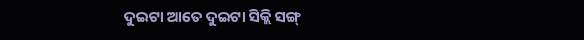ଦୁଇଟା ଆତେ ଦୁଇଟା ସିକ୍ଲି ସଙ୍ଗ୍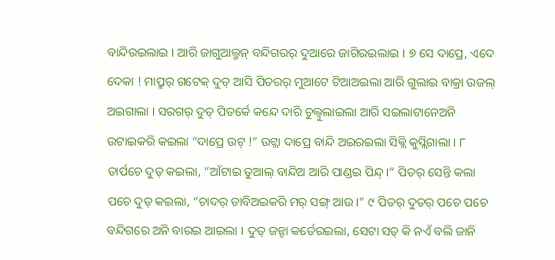ବାନ୍ଦିରଇଲାଇ । ଆରି ଜାଗୁଆଲ୍ମନ୍ ବନ୍ଦିଗରର୍ ଦୁଆରେ ଜାଗିରଇଲାଇ । ୭ ସେ ଦାପ୍ରେ, ଏଦେ ଦେକା ! ମାପ୍ରୁର୍ ଗଟେକ୍ ଦୁତ୍ ଆସି ପିତରର୍ ମୁଆଟେ ଟିଆଅଇଲା ଆରି ଗୁଲାଇ ବାକ୍ରା ଉଜଲ୍ ଅଇଗାଲା । ସରଗର୍ ଦୁତ୍ ପିତର୍କେ କନ୍ଦେ ଦାରି ଚୁଲ୍ବୁଲାଇଲା ଆରି ସଇଲାଟାନେଅନି ଉଟାଇକରି କଇଲା “ଦାପ୍ରେ ଉଟ୍ !” ଉଟ୍ଲା ଦାପ୍ରେ ବାନ୍ଦି ଅଇରଇଲା ସିକ୍ଲି କୁସ୍ଲିଗାଲା । ୮ ତାର୍ପଚେ ଦୁତ୍ କଇଲା, “ଆଁଟାଇ ତୁଆଲ୍ ବାନ୍ଦିଅ ଆରି ପାଣ୍ଡଇ ପିନ୍ଦ୍ ।” ପିତର୍ ସେନ୍ତି କଲା ପଚେ ଦୁତ୍ କଇଲା, “ଚାଦର୍ ଡାବିଅଇକରି ମର୍ ସଙ୍ଗ୍ ଆଉ ।” ୯ ପିତର୍ ଦୁତର୍ ପଚେ ପଚେ ବନ୍ଦିଗରେ ଅନି ବାରଇ ଆଇଲା । ଦୁତ୍ ଜନ୍ଟା କର୍ତେରଇଲା, ସେଟା ସତ୍ କି ନଏଁ ବଲି ଜାନି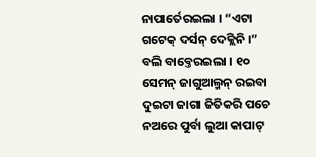ନାପାର୍ତେରଇଲା । “ଏଟା ଗଟେକ୍ ଦର୍ସନ୍ ଦେକ୍ଲିନି ।” ବଲି ବାବ୍ତେରଇଲା । ୧୦ ସେମନ୍ ଜାଗୁଆଲ୍ମନ୍ ରଇବା ଦୁଇଟା ଜାଗା ଜିତିକରି ପଚେ ନଅରେ ପୁର୍ବା ଲୁଆ କାପାଟ୍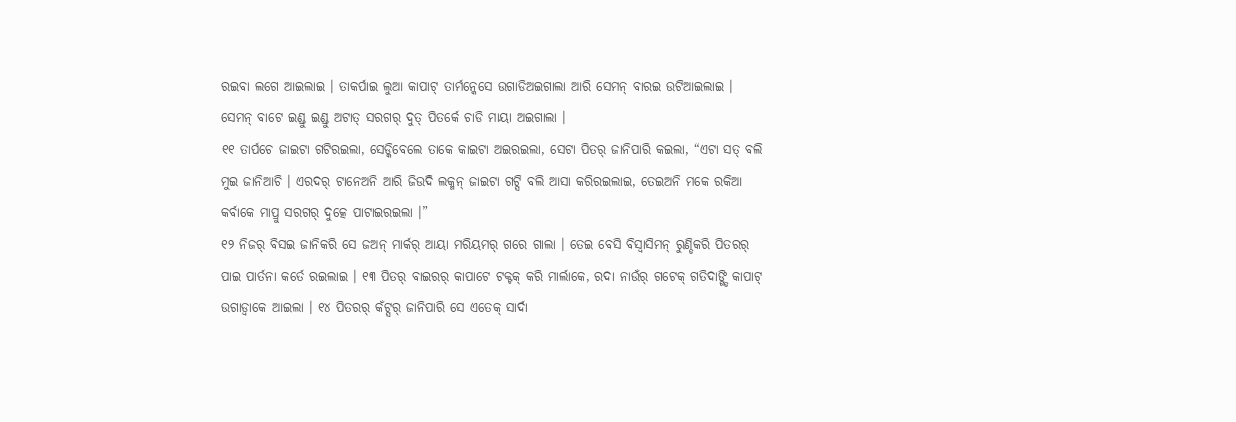ରଇବା ଲଗେ ଆଇଲାଇ । ତାକର୍ପାଇ ଲୁଆ କାପାଟ୍ ତାର୍ମନ୍କେସେ ଉଗାଡିଅଇଗାଲା ଆରି ସେମନ୍ ବାରଇ ଉଟିଆଇଲାଇ । ସେମନ୍ ବାଟେ ଇଣ୍ଡୁ ଇଣ୍ଡୁ ଅଟାତ୍ ସରଗର୍ ଦୁତ୍ ପିତର୍କେ ଚାଡି ମାୟା ଅଇଗାଲା ।
୧୧ ତାର୍ପଚେ ଜାଇଟା ଗଟିରଇଲା, ସେଡ୍କିବେଲେ ତାକେ କାଇଟା ଅଇରଇଲା, ସେଟା ପିତର୍ ଜାନିପାରି କଇଲା, “ଏଟା ସତ୍ ବଲି ମୁଇ ଜାନିଆଚି । ଏରଦର୍ ଟାନେଅନି ଆରି ଜିଉଦି ଲକ୍ମନ୍ ଜାଇଟା ଗଟ୍ସି ବଲି ଆସା କରିରଇଲାଇ, ତେଇଅନି ମକେ ରକିଆ କର୍ବାକେ ମାପ୍ରୁ ସରଗର୍ ଦୁତ୍କେ ପାଟାଇରଇଲା ।”
୧୨ ନିଜର୍ ବିସଇ ଜାନିକରି ସେ ଜଅନ୍ ମାର୍କର୍ ଆୟା ମରିୟମର୍ ଗରେ ଗାଲା । ତେଇ ବେସି ବିସ୍ବାସିମନ୍ ରୁଣ୍ଡିକରି ପିତରର୍ ପାଇ ପାର୍ତନା କର୍ତେ ରଇଲାଇ । ୧୩ ପିତର୍ ବାଇରର୍ କାପାଟେ ଟକ୍ଟକ୍ କରି ମାର୍ଲାକେ, ରଦା ନାଉଁର୍ ଗଟେକ୍ ଗତିଦାଙ୍ଗ୍ଡି କାପାଟ୍ ଉଗାଡ୍ବାକେ ଆଇଲା । ୧୪ ପିତରର୍ କଁଟ୍ସର୍ ଜାନିପାରି ସେ ଏତେକ୍ ସାର୍ଦା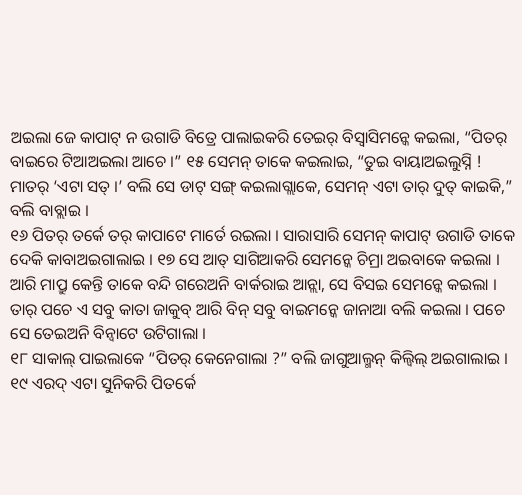ଅଇଲା ଜେ କାପାଟ୍ ନ ଉଗାଡି ବିତ୍ରେ ପାଲାଇକରି ତେଇର୍ ବିସ୍ବାସିମନ୍କେ କଇଲା, “ପିତର୍ ବାଇରେ ଟିଆଅଇଲା ଆଚେ ।” ୧୫ ସେମନ୍ ତାକେ କଇଲାଇ, “ତୁଇ ବାୟାଅଇଲୁସ୍ନି ! ମାତର୍ ‘ଏଟା ସତ୍ ।’ ବଲି ସେ ଡାଟ୍ ସଙ୍ଗ୍ କଇଲାଗ୍ଲାକେ, ସେମନ୍ ଏଟା ତାର୍ ଦୁତ୍ କାଇକି,” ବଲି ବାବ୍ଲାଇ ।
୧୬ ପିତର୍ ତର୍କେ ତର୍ କାପାଟେ ମାର୍ତେ ରଇଲା । ସାରାସାରି ସେମନ୍ କାପାଟ୍ ଉଗାଡି ତାକେ ଦେକି କାବାଅଇଗାଲାଇ । ୧୭ ସେ ଆତ୍ ସାଗିଆକରି ସେମନ୍କେ ଚିମ୍ରା ଅଇବାକେ କଇଲା । ଆରି ମାପ୍ରୁ କେନ୍ତି ତାକେ ବନ୍ଦି ଗରେଅନି ବାର୍କରାଇ ଆନ୍ଲା, ସେ ବିସଇ ସେମନ୍କେ କଇଲା । ତାର୍ ପଚେ ଏ ସବୁ କାତା ଜାକୁବ୍ ଆରି ବିନ୍ ସବୁ ବାଇମନ୍କେ ଜାନାଆ ବଲି କଇଲା । ପଚେ ସେ ତେଇଅନି ବିନ୍ବାଟେ ଉଟିଗାଲା ।
୧୮ ସାକାଲ୍ ପାଇଲାକେ “ପିତର୍ କେନେଗାଲା ?” ବଲି ଜାଗୁଆଲ୍ମନ୍ କିଲ୍ବିଲ୍ ଅଇଗାଲାଇ । ୧୯ ଏରଦ୍ ଏଟା ସୁନିକରି ପିତର୍କେ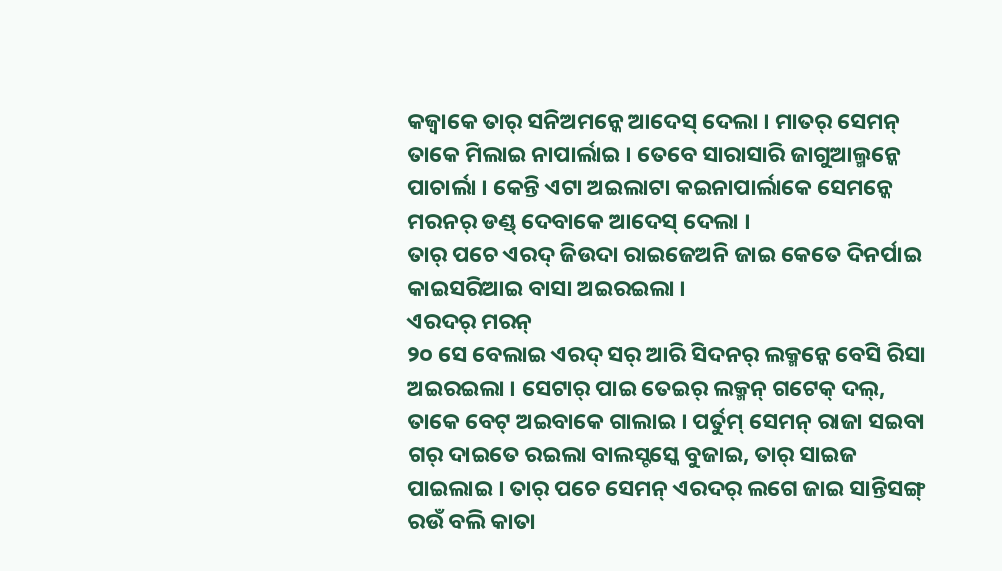କଜ୍ବାକେ ତାର୍ ସନିଅମନ୍କେ ଆଦେସ୍ ଦେଲା । ମାତର୍ ସେମନ୍ ତାକେ ମିଲାଇ ନାପାର୍ଲାଇ । ତେବେ ସାରାସାରି ଜାଗୁଆଲ୍ମନ୍କେ ପାଚାର୍ଲା । କେନ୍ତି ଏଟା ଅଇଲାଟା କଇନାପାର୍ଲାକେ ସେମନ୍କେ ମରନର୍ ଡଣ୍ଡ୍ ଦେବାକେ ଆଦେସ୍ ଦେଲା ।
ତାର୍ ପଚେ ଏରଦ୍ ଜିଉଦା ରାଇଜେଅନି ଜାଇ କେତେ ଦିନର୍ପାଇ କାଇସରିଆଇ ବାସା ଅଇରଇଲା ।
ଏରଦର୍ ମରନ୍
୨୦ ସେ ବେଲାଇ ଏରଦ୍ ସର୍ ଆରି ସିଦନର୍ ଲକ୍ମନ୍କେ ବେସି ରିସା ଅଇରଇଲା । ସେଟାର୍ ପାଇ ତେଇର୍ ଲକ୍ମନ୍ ଗଟେକ୍ ଦଲ୍, ତାକେ ବେଟ୍ ଅଇବାକେ ଗାଲାଇ । ପର୍ତୁମ୍ ସେମନ୍ ରାଜା ସଇବା ଗର୍ ଦାଇତେ ରଇଲା ବାଲସ୍ଟସ୍କେ ବୁଜାଇ, ତାର୍ ସାଇଜ ପାଇଲାଇ । ତାର୍ ପଚେ ସେମନ୍ ଏରଦର୍ ଲଗେ ଜାଇ ସାନ୍ତିସଙ୍ଗ୍ ରଉଁ ବଲି କାତା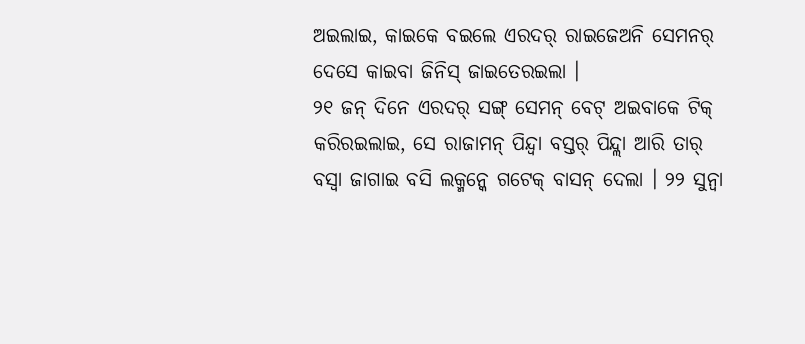ଅଇଲାଇ, କାଇକେ ବଇଲେ ଏରଦର୍ ରାଇଜେଅନି ସେମନର୍ ଦେସେ କାଇବା ଜିନିସ୍ ଜାଇତେରଇଲା ।
୨୧ ଜନ୍ ଦିନେ ଏରଦର୍ ସଙ୍ଗ୍ ସେମନ୍ ବେଟ୍ ଅଇବାକେ ଟିକ୍ କରିରଇଲାଇ, ସେ ରାଜାମନ୍ ପିନ୍ଦ୍ବା ବସ୍ତର୍ ପିନ୍ଦ୍ଲା ଆରି ତାର୍ ବସ୍ବା ଜାଗାଇ ବସି ଲକ୍ମନ୍କେ ଗଟେକ୍ ବାସନ୍ ଦେଲା । ୨୨ ସୁନ୍ବା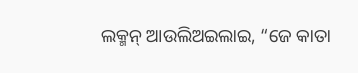ଲକ୍ମନ୍ ଆଉଲିଅଇଲାଇ, “ଜେ କାତା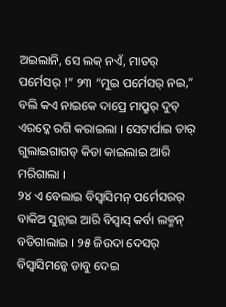ଅଇଲାନି, ସେ ଲକ୍ ନଏଁ, ମାତର୍ ପର୍ମେସର୍ !” ୨୩ “ମୁଇ ପର୍ମେସର୍ ନଇ,” ବଲି କଏ ନାଇକେ ଦାପ୍ରେ ମାପ୍ରୁର୍ ଦୁତ୍ ଏରଦ୍କେ ରଗି କରାଇଲା । ସେଟାର୍ପାଇ ତାର୍ ଗୁଲାଇଗାଗଡ୍ କିଡା କାଇଲାଇ ଆରି ମରିଗାଲା ।
୨୪ ଏ ବେଲାଇ ବିସ୍ବାସିମନ୍ ପର୍ମେସରର୍ ବାକିଅ ସୁନ୍ଲାଇ ଆରି ବିସ୍ବାସ୍ କର୍ବା ଲକ୍ମନ୍ ବଡିଗାଲାଇ । ୨୫ ଜିଉଦା ଦେସର୍ ବିସ୍ବାସିମନ୍କେ ଡାବୁ ଦେଇ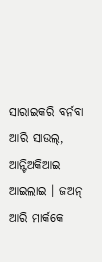ସାରାଇକରି ବର୍ନବା ଆରି ସାଉଲ୍, ଆନ୍ଟିଅକିଆଇ ଆଇଲାଇ । ଜଅନ୍ ଆରି ମାର୍କକେ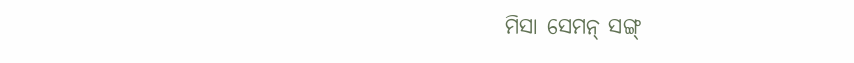ମିସା ସେମନ୍ ସଙ୍ଗ୍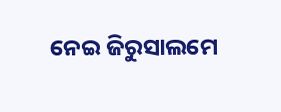ନେଇ ଜିରୁସାଲମେ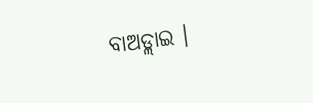ବାଅଡ୍ଲାଇ ।